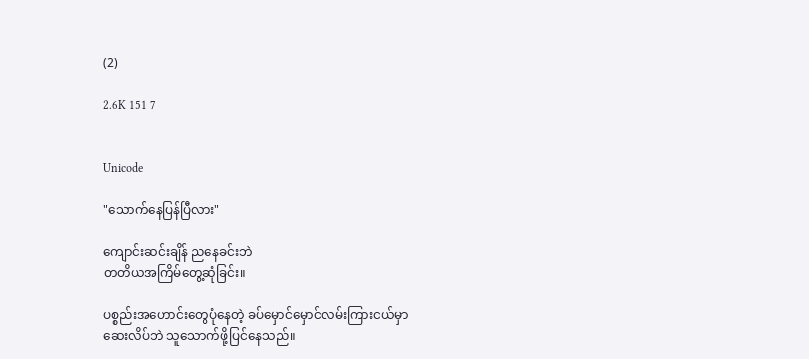(2)

2.6K 151 7


Unicode

"သောက်နေပြန်ပြီလား"

ကျောင်းဆင်းချိန် ညနေခင်းဘဲ
တတိယအကြိမ်တွေ့ဆုံခြင်း။

ပစ္စည်းအဟောင်းတွေပုံနေတဲ့ ခပ်မှောင်မှောင်လမ်းကြားငယ်မှာ
ဆေးလိပ်ဘဲ သူသောက်ဖို့ပြင်နေသည်။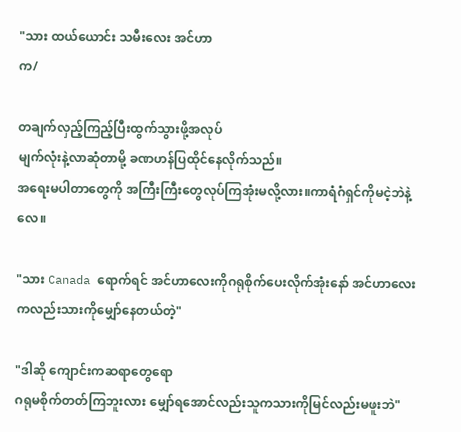"သား ထယ်ယောင်း သမီးလေး‌ အင်ဟာ‌
က/

တချက်လှည့်ကြည့်ပြီးထွက်သွားဖို့အလုပ်
မျက်လုံးနဲ့လာဆုံတာမို့ ခဏဟန်ပြထိုင်နေလိုက်သည်။
အရေးမပါတာတွေကို အကြီးကြီးတွေလုပ်ကြအုံးမလို့လား။ကာရံဂံရှင်ကိုမငဲ့ဘဲနဲ့လေ။

"သား Canada ရောက်ရင် အင်ဟာလေးကိုဂရုစိုက်ပေးလိုက်အုံးနော် အင်ဟာလေးကလည်းသားကိုမျှော်နေတယ်တဲ့"

"ဒါဆို ကျောင်းကဆရာတွေရော
ဂရုမစိုက်တတ်ကြဘူးလား မျှော်ရအောင်လည်းသူကသားကိုမြင်လည်းမဖူးဘဲ"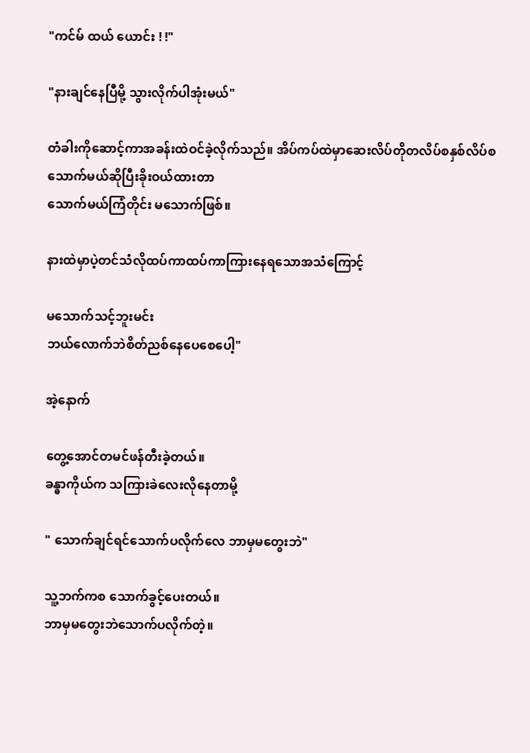"ကင်မ် ထယ် ယောင်း ! !"

"နားချင်နေပြီမို့ သွားလိုက်ပါအုံးမယ်"

တံခါးကိုဆောင့်ကာအခန်းထဲဝင်ခဲ့လိုက်သည်။ အိပ်ကပ်ထဲမှာဆေးလိပ်တိုတလိပ်စနှစ်လိပ်စ
သောက်မယ်ဆိုပြီးခိုးဝယ်ထားတာ
သောက်မယ်ကြံတိုင်း မသောက်ဖြစ်။

နားထဲမှာပဲ့တင်သံလိုထပ်ကာထပ်ကာကြားနေရသောအသံကြောင့်

မသောက်သင့်ဘူးမင်း
ဘယ်လောက်ဘဲစိတ်ညစ်နေပေစေပေါ့"

အဲ့နောက်

တွေ့အောင်တမင်ဖန်တီးခဲ့တယ်။
ခန္ဓာကိုယ်က သကြားခဲလေးလိုနေတာမို့

" သောက်ချင်ရင်သောက်ပလိုက်လေ ဘာမှမတွေးဘဲ"

သူ့ဘက်ကစ သောက်ခွင့်ပေးတယ်။
ဘာမှမတွေးဘဲသောက်ပလိုက်တဲ့။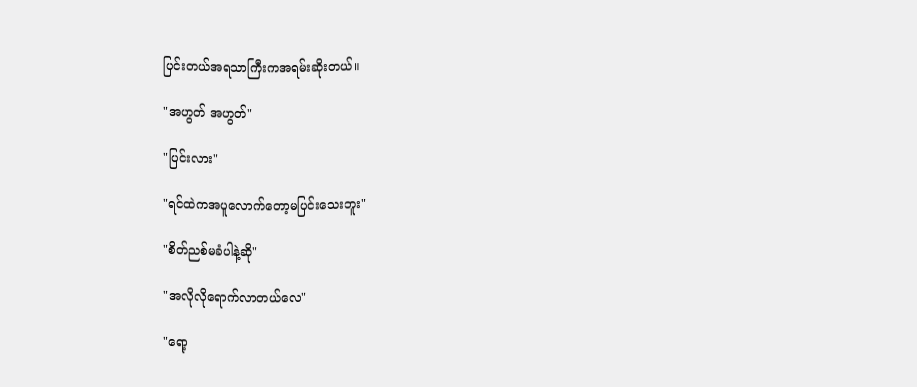ပြင်းတယ်အရသာကြီးကအရမ်းဆိုးတယ်။

"အဟွတ် အဟွတ်"

"ပြင်းလား"

"ရင်ထဲကအပူလောက်တော့မပြင်းသေးဘူး"

"စိတ်ညစ်မခံပါနဲ့ဆို"

"အလိုလိုရောက်လာတယ်လေ"

"ရော့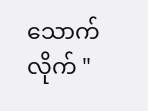သောက်လိုက် "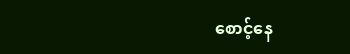စောင့်နေ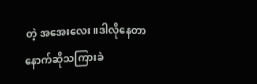တဲ့ အအေးလေး။ဒါလိုနေတာ
နောက်ဆိုသကြားခဲ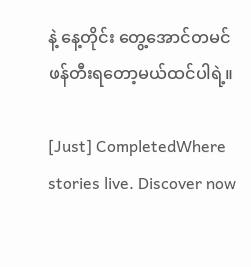နဲ့ နေ့တိုင်း တွေ့အောင်တမင်ဖန်တီးရတော့မယ်ထင်ပါရဲ့။

[Just] CompletedWhere stories live. Discover now